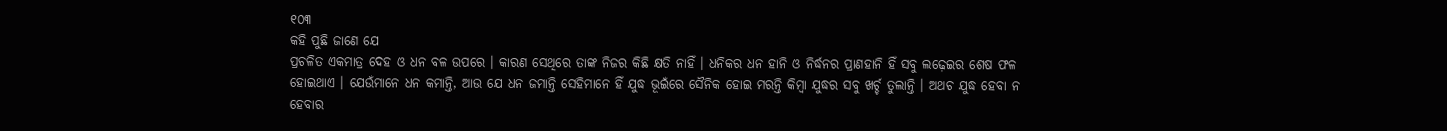୧୦୩
କହି ପୁଛି ଜାଣେ ଯେ
ପ୍ରଚଳିତ ଏକମାତ୍ର ଦେହ ଓ ଧନ ବଳ ଉପରେ । କାରଣ ସେଥିରେ ତାଙ୍କ ନିଜର କିଛି କ୍ଷତି ନାହିଁ । ଧନିକର ଧନ ହାନି ଓ ନିର୍ଦ୍ଧନର ପ୍ରାଣହାନି ହିଁ ସବୁ ଲଢ଼େଇର ଶେଷ ଫଳ ହୋଇଥାଏ । ଯେଉଁମାନେ ଧନ କମାନ୍ତି, ଆଉ ଯେ ଧନ ଜମାନ୍ତି ସେହିମାନେ ହିଁ ଯୁଦ୍ଧ ଭୂଇଁରେ ସୈନିକ ହୋଇ ମରନ୍ତି କିମ୍ବା ଯୁଦ୍ଧର ସବୁ ଖର୍ଚ୍ଚ ତୁଲାନ୍ତି । ଅଥଚ ଯୁଦ୍ଧ ହେବା ନ ହେବାର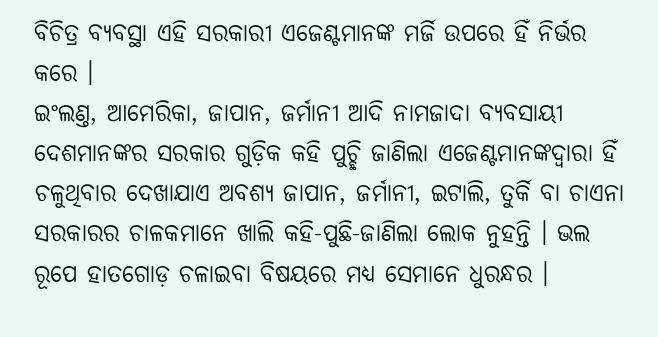ବିଚିତ୍ର ବ୍ୟବସ୍ଥା ଏହି ସରକାରୀ ଏଜେଣ୍ଟମାନଙ୍କ ମର୍ଜି ଉପରେ ହିଁ ନିର୍ଭର କରେ ।
ଇଂଲଣ୍ତ, ଆମେରିକା, ଜାପାନ, ଜର୍ମାନୀ ଆଦି ନାମଜାଦା ବ୍ୟବସାୟୀ ଦେଶମାନଙ୍କର ସରକାର ଗୁଡ଼ିକ କହି ପୁଚ୍ଛି ଜାଣିଲା ଏଜେଣ୍ଟମାନଙ୍କଦ୍ୱାରା ହିଁ ଚଳୁଥିବାର ଦେଖାଯାଏ ଅବଶ୍ୟ ଜାପାନ, ଜର୍ମାନୀ, ଇଟାଲି, ତୁର୍କି ବା ଚାଏନା ସରକାରର ଚାଳକମାନେ ଖାଲି କହି-ପୁଛି-ଜାଣିଲା ଲୋକ ନୁହନ୍ତି । ଭଲ ରୂପେ ହାତଗୋଡ଼ ଚଳାଇବା ବିଷୟରେ ମଧ୍ୟ ସେମାନେ ଧୁରନ୍ଧର ।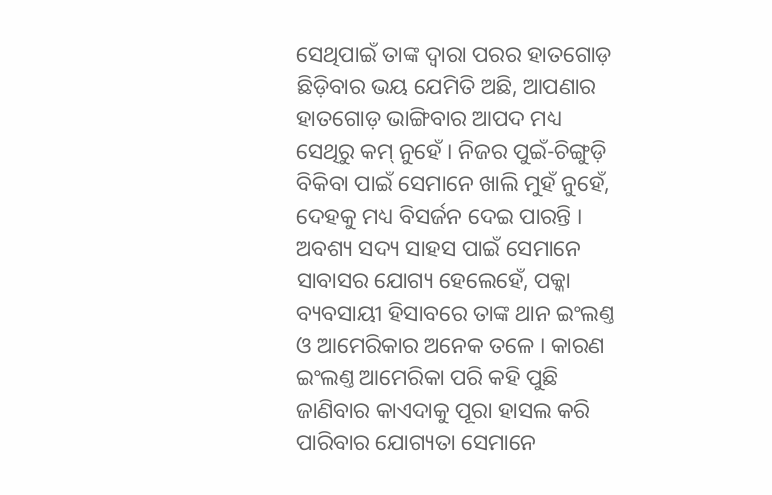ସେଥିପାଇଁ ତାଙ୍କ ଦ୍ୱାରା ପରର ହାତଗୋଡ଼ ଛିଡ଼ିବାର ଭୟ ଯେମିତି ଅଛି, ଆପଣାର ହାତଗୋଡ଼ ଭାଙ୍ଗିବାର ଆପଦ ମଧ୍ୟ ସେଥିରୁ କମ୍ ନୁହେଁ । ନିଜର ପୁଇଁ-ଚିଙ୍ଗୁଡ଼ି ବିକିବା ପାଇଁ ସେମାନେ ଖାଲି ମୁହଁ ନୁହେଁ, ଦେହକୁ ମଧ୍ୟ ବିସର୍ଜନ ଦେଇ ପାରନ୍ତି । ଅବଶ୍ୟ ସଦ୍ୟ ସାହସ ପାଇଁ ସେମାନେ ସାବାସର ଯୋଗ୍ୟ ହେଲେହେଁ, ପକ୍କା ବ୍ୟବସାୟୀ ହିସାବରେ ତାଙ୍କ ଥାନ ଇଂଲଣ୍ତ ଓ ଆମେରିକାର ଅନେକ ତଳେ । କାରଣ ଇଂଲଣ୍ତ ଆମେରିକା ପରି କହି ପୁଛି ଜାଣିବାର କାଏଦାକୁ ପୂରା ହାସଲ କରି ପାରିବାର ଯୋଗ୍ୟତା ସେମାନେ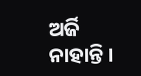ଅର୍ଜି ନାହାନ୍ତି ।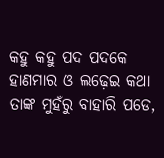କହୁ କହୁ ପଦ ପଦକେ ହାଣମାର ଓ ଲଢ଼େଇ କଥା ତାଙ୍କ ମୁହଁରୁ ବାହାରି ପଡେ,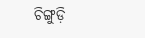ଚିଙ୍ଗୁଡ଼ି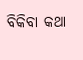ବିକିବା କଥା